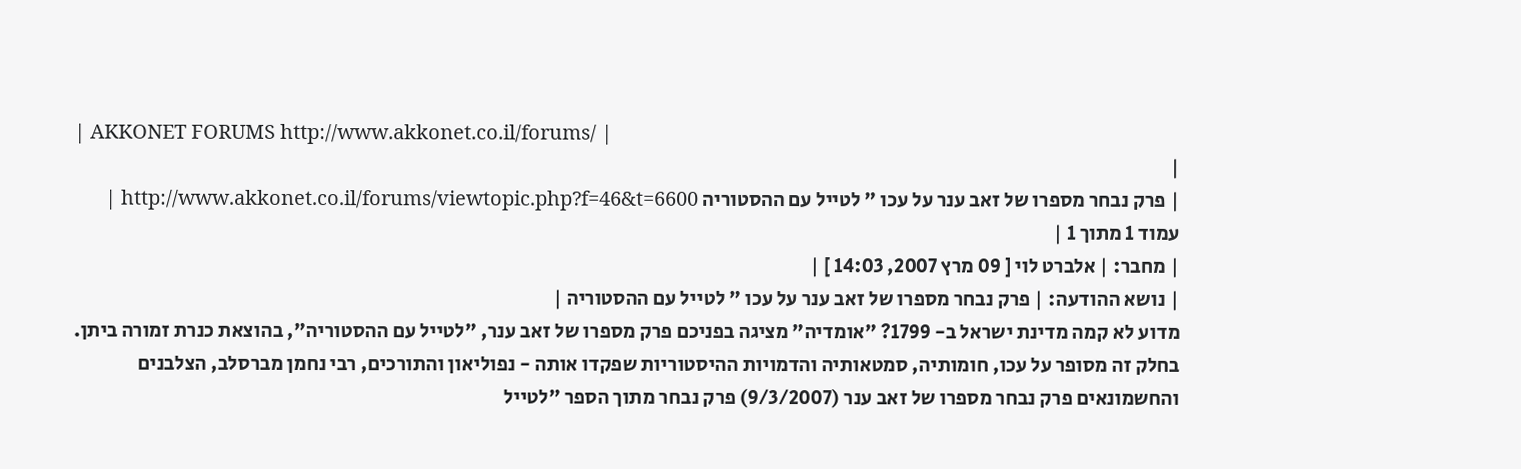| AKKONET FORUMS http://www.akkonet.co.il/forums/ |
|
| פרק נבחר מספרו של זאב ענר על עכו " לטייל עם ההסטוריה http://www.akkonet.co.il/forums/viewtopic.php?f=46&t=6600 |
עמוד 1 מתוך 1 |
| מחבר: | אלברט לוי [ 09 מרץ 2007, 14:03 ] |
| נושא ההודעה: | פרק נבחר מספרו של זאב ענר על עכו " לטייל עם ההסטוריה |
מדוע לא קמה מדינת ישראל ב- 1799? "אומדיה" מציגה בפניכם פרק מספרו של זאב ענר, "לטייל עם ההסטוריה", בהוצאת כנרת זמורה ביתן. בחלק זה מסופר על עכו, חומותיה, סמטאותיה והדמויות ההיסטוריות שפקדו אותה - נפוליאון והתורכים, רבי נחמן מברסלב, הצלבנים והחשמונאים פרק נבחר מספרו של זאב ענר (9/3/2007) פרק נבחר מתוך הספר "לטייל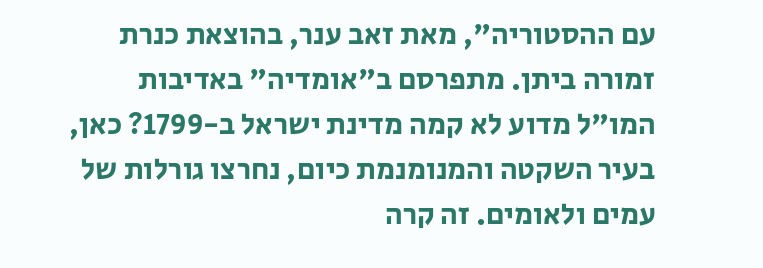עם ההסטוריה", מאת זאב ענר, בהוצאת כנרת זמורה ביתן. מתפרסם ב"אומדיה" באדיבות המו"ל מדוע לא קמה מדינת ישראל ב-1799? כאן, בעיר השקטה והמנומנמת כיום, נחרצו גורלות של עמים ולאומים. זה קרה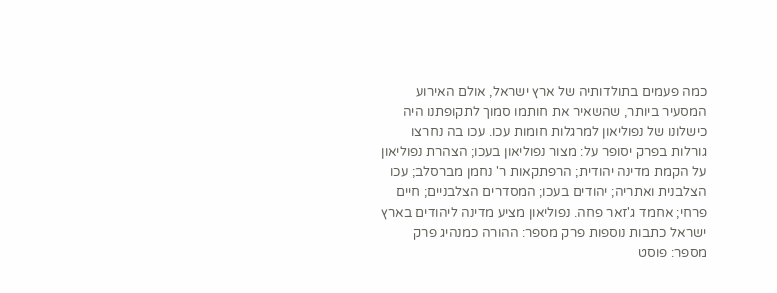כמה פעמים בתולדותיה של ארץ ישראל, אולם האירוע המסעיר ביותר, שהשאיר את חותמו סמוך לתקופתנו היה כישלונו של נפוליאון למרגלות חומות עכו. עכו בה נחרצו גורלות בפרק יסופר על: מצור נפוליאון בעכו; הצהרת נפוליאון על הקמת מדינה יהודית; הרפתקאות ר' נחמן מברסלב; עכו הצלבנית ואתריה; יהודים בעכו; המסדרים הצלבניים; חיים פרחי; אחמד ג'זאר פחה. נפוליאון מציע מדינה ליהודים בארץ ישראל כתבות נוספות פרק מספר: ההורה כמנהיג פרק מספר: פוסט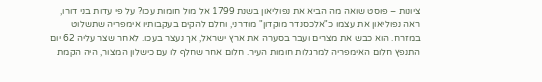ציונות – פוסט שואה מה הביא את נפוליאון בשנת 1799 אל מול חומות עכו? על פי עדות בני דורו, ראה נפוליאון את עצמו כ"אלכסנדר מוקדון" מודרני, וחלם להקים בעקבותיו אימפריה שתשלוט במזרח. הוא כבש את מצרים ועבר בסערה את ארץ ישראל, אך נעצר בעכו. לאחר שצר עליה 62 יום התנפץ חלום האימפריה למרגלות חומות העיר. חלום אחר שחלף לו עם כישלון המצור, היה הקמת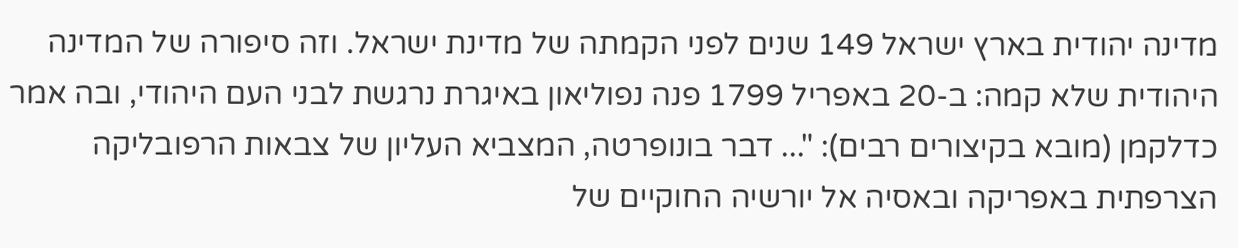מדינה יהודית בארץ ישראל 149 שנים לפני הקמתה של מדינת ישראל. וזה סיפורה של המדינה היהודית שלא קמה: ב-20 באפריל 1799 פנה נפוליאון באיגרת נרגשת לבני העם היהודי, ובה אמר כדלקמן (מובא בקיצורים רבים): "... דבר בונופרטה, המצביא העליון של צבאות הרפובליקה הצרפתית באפריקה ובאסיה אל יורשיה החוקיים של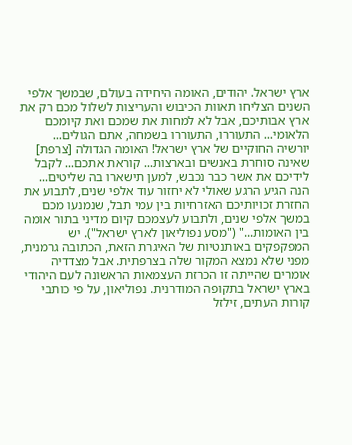ארץ ישראל. יהודים, האומה היחידה בעולם, שבמשך אלפי השנים הצליחו תאוות הכיבוש והעריצות לשלול מכם רק את ארץ אבותיכם, אבל לא למחות את שמכם ואת קיומכם הלאומי... התעוררו, התעוררו בשמחה, אתם הגולים... יורשיה החוקיים של ארץ ישראל! האומה הגדולה [צרפת] שאינה סוחרת באנשים ובארצות... קוראת אתכם... לקבל לידיכם את אשר כבר נכבש, למען תישארו בה שליטים... הנה הגיע הרגע שאולי לא יחזור עוד אלפי שנים, לתבוע את החזרת זכויותיכם האזרחיות בין עמי תבל, שנמנעו מכם במשך אלפי שנים, ולתבוע לעצמכם קיום מדיני בתור אומה בין האומות..." ("מסע נפוליאון לארץ ישראל"). יש המפקפקים באותנטיות של האיגרת הזאת, הכתובה גרמנית, מפני שלא נמצא המקור שלה בצרפתית. אבל מצדדיה אומרים שהייתה זו הכרזת העצמאות הראשונה לעם היהודי בארץ ישראל בתקופה המודרנית. נפוליאון, על פי כותבי קורות העתים, זילזל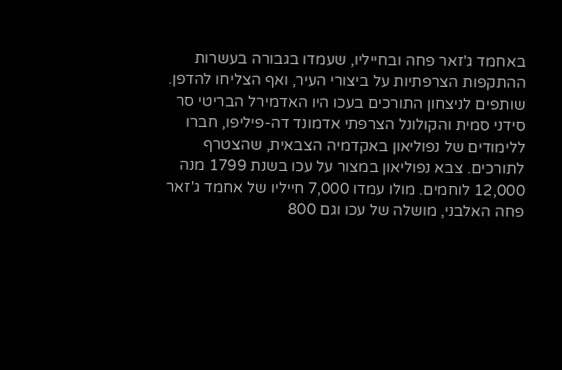באחמד ג'זאר פחה ובחייליו, שעמדו בגבורה בעשרות ההתקפות הצרפתיות על ביצורי העיר, ואף הצליחו להדפן. שותפים לניצחון התורכים בעכו היו האדמירל הבריטי סר סידני סמית והקולונל הצרפתי אדמונד דה-פיליפו, חברו ללימודים של נפוליאון באקדמיה הצבאית, שהצטרף לתורכים. צבא נפוליאון במצור על עכו בשנת 1799 מנה 12,000 לוחמים. מולו עמדו 7,000 חייליו של אחמד ג'זאר פחה האלבני, מושלה של עכו וגם 800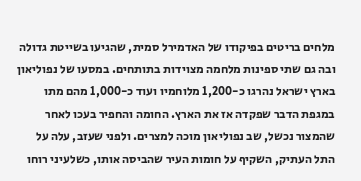מלחים בריטים בפיקודו של האדמירל סמית, שהגיעו בשייטת גדולה ובה גם שתי ספינות מלחמה מצוידות בתותחים. במסעו של נפוליאון בארץ ישראל נהרגו כ-1,200 מלוחמיו ועוד כ-1,000 מהם מתו במגפת הדבר שפקדה אז את הארץ. החומה והחפיר בעכו לאחר שהמצור נכשל, שב נפוליאון מוכה למצרים. ולפני שעזב, עלה על התל העתיק, השקיף על חומות העיר שהביסה אותו, כשלעיני רוחו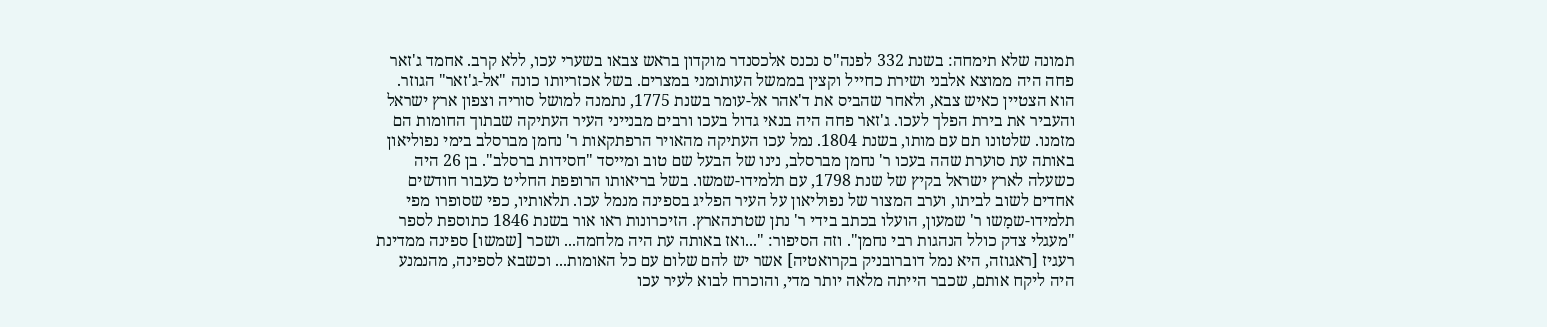תמונה שלא תימחה: בשנת 332 לפנה"ס נכנס אלכסנדר מוקדון בראש צבאו בשערי עכו, ללא קרב. אחמד ג'זאר פחה היה ממוצא אלבני ושירת כחייל וקצין בממשל העותומני במצרים. בשל אכזריותו כונה "אל-ג'זאר" הגוזר. הוא הצטיין כאיש צבא, ולאחר שהביס את ד'אהר אל-עומר בשנת 1775, נתמנה למושל סוריה וצפון ארץ ישראל והעביר את בירת הפלך לעכו. ג'זאר פחה היה בנאי גדול בעכו ורבים מבנייני העיר העתיקה שבתוך החומות הם מזמנו. שלטונו תם עם מותו, בשנת 1804. נמל עכו העתיקה מהאויר הרפתקאות ר' נחמן מברסלב בימי נפוליאון באותה עת סוערת שהה בעכו ר' נחמן מברסלב, נינו של הבעל שם טוב ומייסד "חסידות ברסלב". בן 26 היה כשעלה לארץ ישראל בקיץ של שנת 1798, עם תלמידו-שמשו. בשל בריאותו הרופפת החליט כעבור חודשים אחדים לשוב לביתו, וערב המצור של נפוליאון על העיר הפליג בספינה מנמל עכו. תלאותיו, כפי שסופרו מפי תלמידו-שמָשו ר' שמעון, הועלו בכתב בידי ר' נתן שטרנהארץ. הזיכרונות ראו אור בשנת 1846 כתוספת לספר "מעגלי צדק כולל הנהגות רבי נחמן". וזה הסיפור: "...ואז באותה עת היה מלחמה... ושכר [שמשו] ספינה ממדינת רעגיז [ראגוזה, היא נמל דוברובניק בקרואטיה] אשר יש להם שלום עם כל האומות... וכשבא לספינה, מהנמנע היה ליקח אותם, שכבר הייתה מלאה יותר מדי, והוכרח לבוא לעיר עכו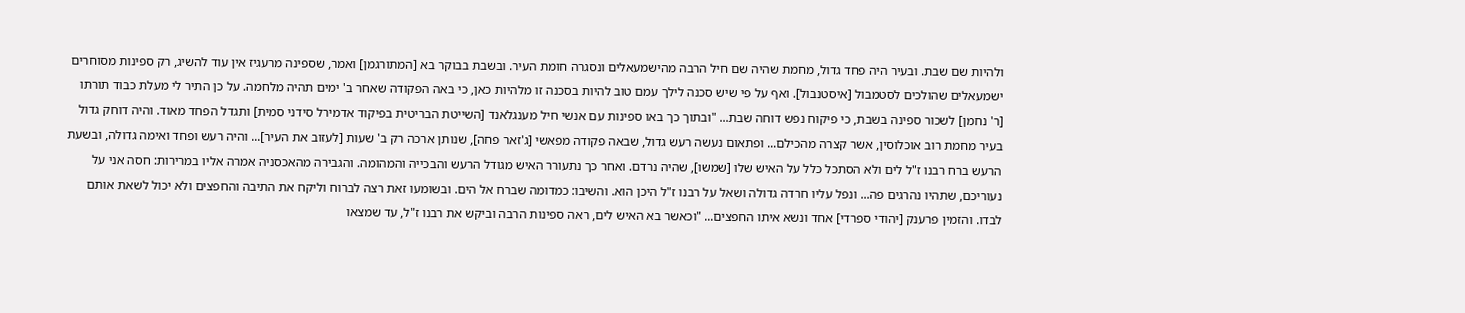ולהיות שם שבת. ובעיר היה פחד גדול, מחמת שהיה שם חיל הרבה מהישמעאלים ונסגרה חומת העיר. ובשבת בבוקר בא [המתורגמן] ואמר, שספינה מרעגיז אין עוד להשיג, רק ספינות מסוחרים ישמעאלים שהולכים לסטמבול [איסטנבול]. ואף על פי שיש סכנה לילך עמם טוב להיות בסכנה זו מלהיות כאן, כי באה הפקודה שאחר ב' ימים תהיה מלחמה. על כן התיר לי מעלת כבוד תורתו [ר' נחמן] לשכור ספינה בשבת, כי פיקוח נפש דוחה שבת... "ובתוך כך באו ספינות עם אנשי חיל מענגלאנד [השייטת הבריטית בפיקוד אדמירל סידני סמית] ותגדל הפחד מאוד. והיה דוחק גדול בעיר מחמת רוב אוכלוסין, אשר קצרה מהכילם... ופתאום נעשה רעש גדול, שבאה פקודה מפאשי [ג'זאר פחה], שנותן ארכה רק ב' שעות [לעזוב את העיר]... והיה רעש ופחד ואימה גדולה, ובשעת הרעש ברח רבנו ז"ל לים ולא הסתכל כלל על האיש שלו [שמשו], שהיה נרדם. ואחר כך נתעורר האיש מגודל הרעש והבכייה והמהומה. והגבירה מהאכסניה אמרה אליו במרירות: חסה אני על נעוריכם, שתהיו נהרגים פה... ונפל עליו חרדה גדולה ושאל על רבנו ז"ל היכן הוא. והשיבו: כמדומה שברח אל הים. ובשומעו זאת רצה לברוח וליקח את התיבה והחפצים ולא יכול לשאת אותם לבדו. והזמין פרענק [יהודי ספרדי] אחד ונשא איתו החפצים... "וכאשר בא האיש לים, ראה ספינות הרבה וביקש את רבנו ז"ל, עד שמצאו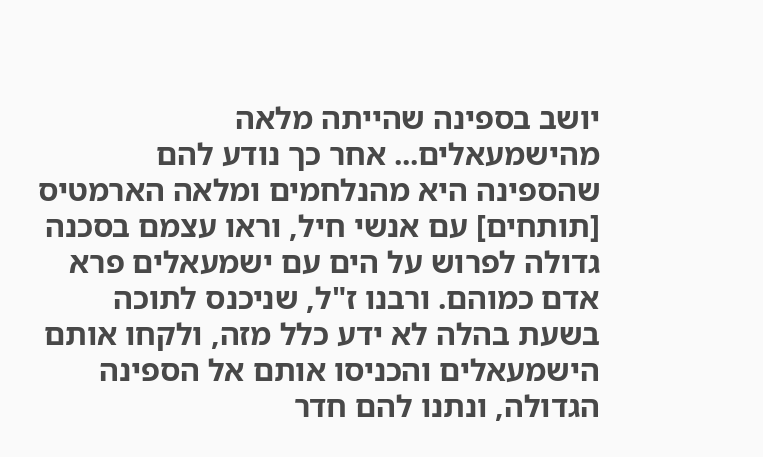יושב בספינה שהייתה מלאה מהישמעאלים... אחר כך נודע להם שהספינה היא מהנלחמים ומלאה הארמטיס [תותחים] עם אנשי חיל, וראו עצמם בסכנה גדולה לפרוש על הים עם ישמעאלים פרא אדם כמוהם. ורבנו ז"ל, שניכנס לתוכה בשעת בהלה לא ידע כלל מזה, ולקחו אותם הישמעאלים והכניסו אותם אל הספינה הגדולה, ונתנו להם חדר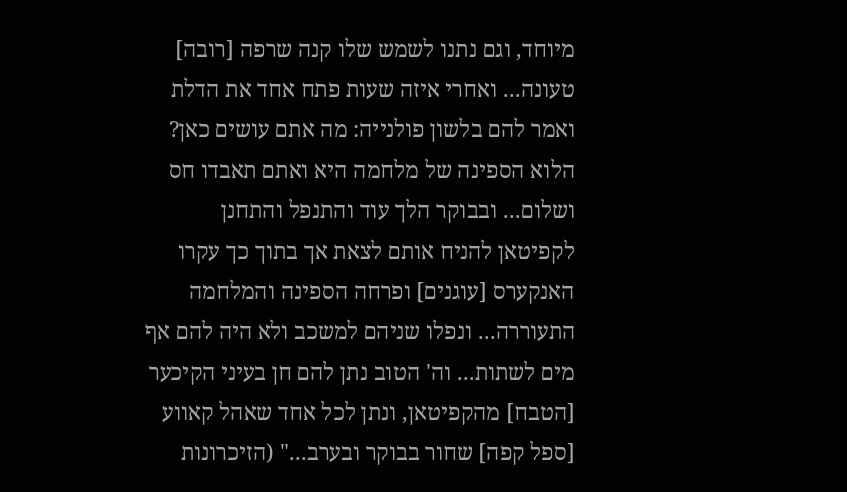מיוחד, וגם נתנו לשמש שלו קנה שרפה [רובה] טעונה... ואחרי איזה שעות פתח אחד את הדלת ואמר להם בלשון פולנייה: מה אתם עושים כאן? הלוא הספינה של מלחמה היא ואתם תאבדו חס ושלום... ובבוקר הלך עוד והתנפל והתחנן לקפיטאן להניח אותם לצאת אך בתוך כך עקרו האנקערס [עוגנים] ופרחה הספינה והמלחמה התעוררה... ונפלו שניהם למשכב ולא היה להם אף מים לשתות... וה' הטוב נתן להם חן בעיני הקיכער [הטבח] מהקפיטאן, ונתן לכל אחד שאהל קאווע [ספל קפה] שחור בבוקר ובערב..." (הזיכרונות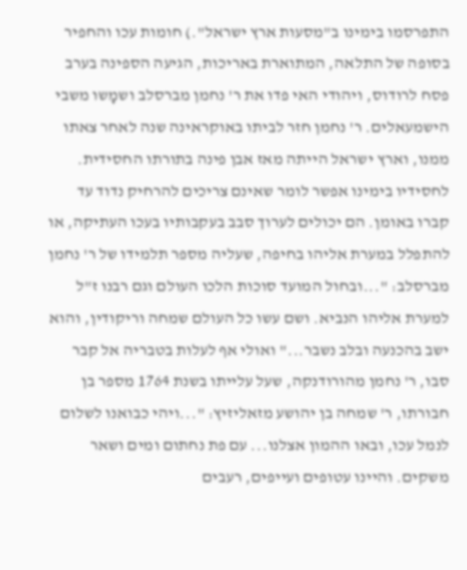התפרסמו בימינו ב"מסעות ארץ ישראל".) חומות עכו והחפיר בסופה של התלאה, המתוארת באריכות, הגיעה הספינה בערב פסח לרודוס, ויהודי האי פדו את ר' נחמן מברסלב ושמָשו משבי הישמעאלים. ר' נחמן חזר לביתו באוקראינה שנה לאחר צאתו ממנו, וארץ ישראל הייתה מאז אבן פינה בתורתו החסידית. לחסידיו בימינו אפשר לומר שאינם צריכים להרחיק נדוד עד קברו באומן. הם יכולים לערוך סבב בעקבותיו בעכו העתיקה, או להתפלל במערת אליהו בחיפה, שעליה מספר תלמידו של ר' נחמן מברסלב: "...ובחול המועד סוכות הלכו העולם וגם רבנו ז"ל למערת אליהו הנביא. ושם עשו כל העולם שמחה וריקודין, והוא ישב בהכנעה ובלב נשבר..." ואולי אף לעלות בטבריה אל קבר סבו, ר' נחמן מהורודנקה, שעל עלייתו בשנת 1764 מספר בן חבורתו, ר' שמחה בן יהושע מזאליזיץ: "...ויהי כבואנו לשלום לנמל עכו, ובאו ההמון אצלנו... עם פת נחתום ומים ושאר משקים. והיינו עטופים ועייפים, רעבים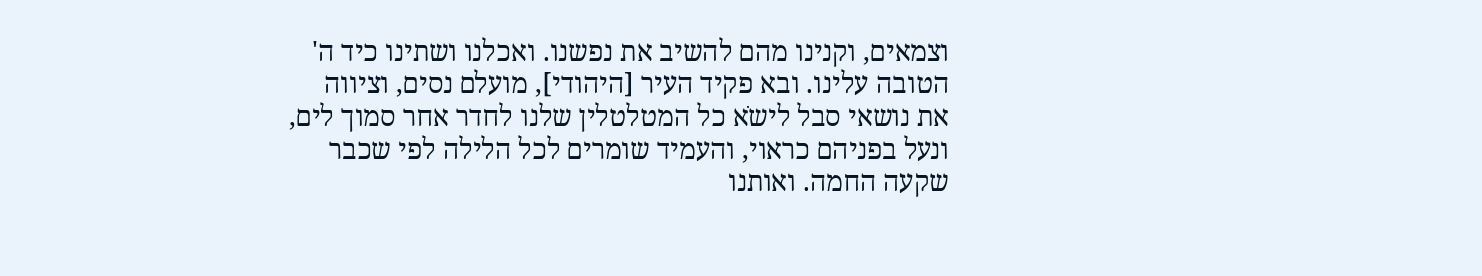וצמאים, וקנינו מהם להשיב את נפשנו. ואכלנו ושתינו כיד ה' הטובה עלינו. ובא פקיד העיר [היהודי], מועלם נסים, וציווה את נושאי סבל לישֹא כל המטלטלין שלנו לחדר אחר סמוך לים, ונעל בפניהם כראוי, והעמיד שומרים לכל הלילה לפי שכבר שקעה החמה. ואותנו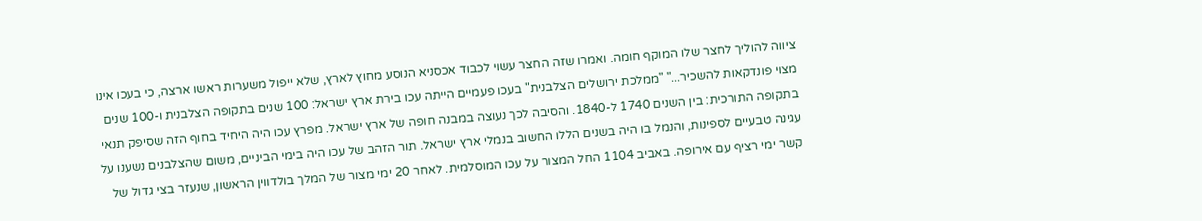ציווה להוליך לחצר שלו המוקף חומה. ואמרו שזה החצר עשוי לכבוד אכסניא הנוסע מחוץ לארץ, שלא ייפול משערות ראשו ארצה, כי בעכו אינו מצוי פונדקאות להשכיר..." "ממלכת ירושלים הצלבנית" בעכו פעמיים הייתה עכו בירת ארץ ישראל: 100 שנים בתקופה הצלבנית ו-100 שנים בתקופה התורכית: בין השנים 1740 ל-1840. והסיבה לכך נעוצה במבנה חופה של ארץ ישראל. מפרץ עכו היה היחיד בחוף הזה שסיפק תנאי עגינה טבעיים לספינות, והנמל בו היה בשנים הללו החשוב בנמלי ארץ ישראל. תור הזהב של עכו היה בימי הביניים, משום שהצלבנים נשענו על קשר ימי רציף עם אירופה. באביב 1104 החל המצור על עכו המוסלמית. לאחר 20 ימי מצור של המלך בולדווין הראשון, שנעזר בצי גדול של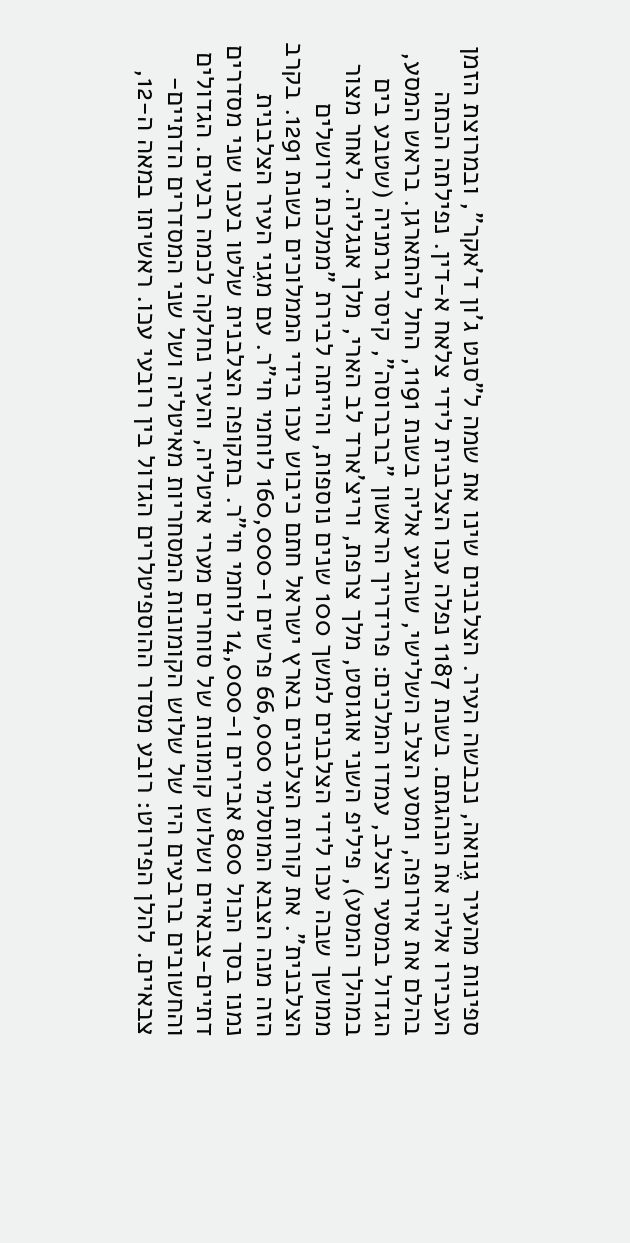ספינות מהעיר גֶנואה, נכבשה העיר. הצלבנים שינו את שמה ל"סנט ג'ון ד'אקר", ובמרוצת הזמן העבירו אליה את הנהגתם. בשנת 1187 נפלה עכו הצלבנית לידי צלאח א-דין. נפילתה הכתה בהלם את אירופה, ומסע הצלב השלישי, שהגיע אליה בשנת 1191, החל להתארגן. בראש המסע, הגדול במסעי הצלב, עמדו המלכים: פרידריך הראשון "ברברוסה", קיסר גרמניה (שטבע בים במהלך המסע), פיליפ השני אוגוסט, מלך צרפת, וריצ'ארד לב הארי, מלך אנגליה. לאחר מצור ממושך שבה עכו לידי הצלבנים למשך 100 שנים נוספות, והייתה לבירת "ממלכת ירושלים הצלבנית". את קורות הצלבנים בארץ ישראל חתם כיבוש עכו בידי הממלוכים בשנת 1291. בקרב הזה מנה הצבא המוסלמי 66,000 פרשים ו-160,000 לוחמי חי"ר. עם מגִני העיר הצלבנית נמנו בסך הכול 800 אבירים ו-14,000 לוחמי חי"ר. בתקופה הצלבנית שלטו בעכו שני מסדרים דתיים-צבאיים ושלוש קומונות של סוחרים מערי איטליה, והעיר נחלקה לכמה רבעים. הגדולים והחשובים ברבעים היו של שלוש הקומונות המסחריות מאיטליה ושל שני המסדרים הדתיים-צבאיים. להלן הפירוט: רובע מסדר ההוספיטלרים הגדול בין רובעי עכו. ראשיתו במאה ה-12,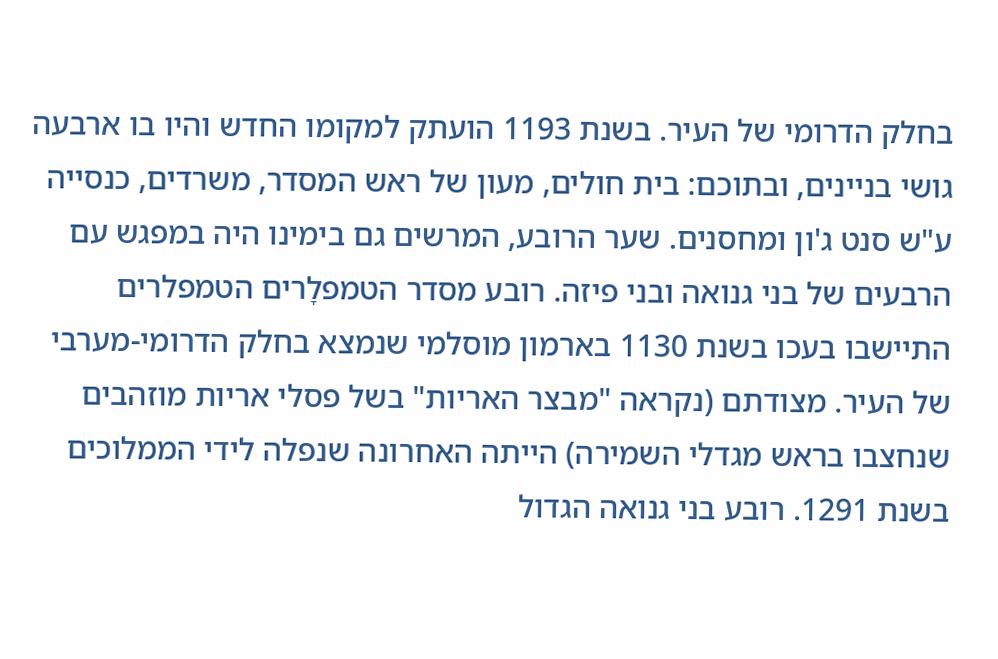בחלק הדרומי של העיר. בשנת 1193 הועתק למקומו החדש והיו בו ארבעה גושי בניינים, ובתוכם: בית חולים, מעון של ראש המסדר, משרדים, כנסייה ע"ש סנט ג'ון ומחסנים. שער הרובע, המרשים גם בימינו היה במפגש עם הרבעים של בני גנואה ובני פיזה. רובע מסדר הטמפלָרים הטמפלרים התיישבו בעכו בשנת 1130 בארמון מוסלמי שנמצא בחלק הדרומי-מערבי של העיר. מצודתם (נקראה "מבצר האריות" בשל פסלי אריות מוזהבים שנחצבו בראש מגדלי השמירה) הייתה האחרונה שנפלה לידי הממלוכים בשנת 1291. רובע בני גנואה הגדול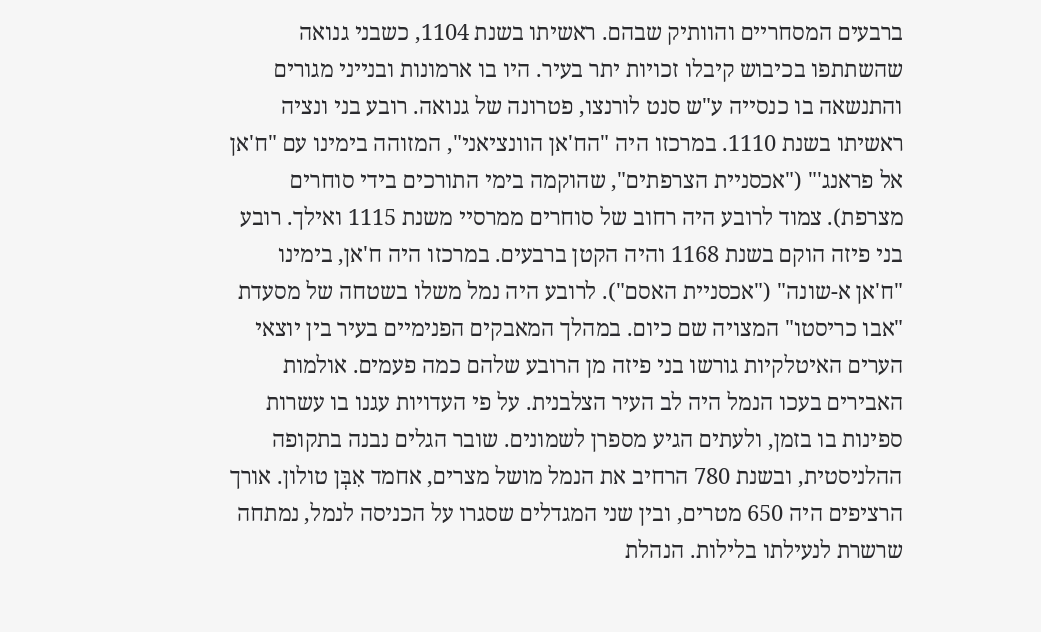ברבעים המסחריים והוותיק שבהם. ראשיתו בשנת 1104, כשבני גנואה שהשתתפו בכיבוש קיבלו זכויות יתר בעיר. היו בו ארמונות ובנייני מגורים והתנשאה בו כנסייה ע"ש סנט לורנצו, פטרונה של גנואה. רובע בני ונציה ראשיתו בשנת 1110. במרכזו היה "הח'אן הוונציאני", המזוהה בימינו עם "ח'אן אל פראנג'" ("אכסניית הצרפתים", שהוקמה בימי התורכים בידי סוחרים מצרפת). צמוד לרובע היה רחוב של סוחרים ממרסיי משנת 1115 ואילך. רובע בני פיזה הוקם בשנת 1168 והיה הקטן ברבעים. במרכזו היה ח'אן, בימינו "ח'אן א-שונה" ("אכסניית האסם"). לרובע היה נמל משלו בשטחה של מסעדת "אבו כריסטו" המצויה שם כיום. במהלך המאבקים הפנימיים בעיר בין יוצאי הערים האיטלקיות גורשו בני פיזה מן הרובע שלהם כמה פעמים. אולמות האבירים בעכו הנמל היה לב העיר הצלבנית. על פי העדויות עגנו בו עשרות ספינות בו בזמן, ולעתים הגיע מספרן לשמונים. שובר הגלים נבנה בתקופה ההלניסטית, ובשנת 780 הרחיב את הנמל מושל מצרים, אחמד אִבְּן טולון. אורך הרציפים היה 650 מטרים, ובין שני המגדלים שסגרו על הכניסה לנמל, נמתחה שרשרת לנעילתו בלילות. הנהלת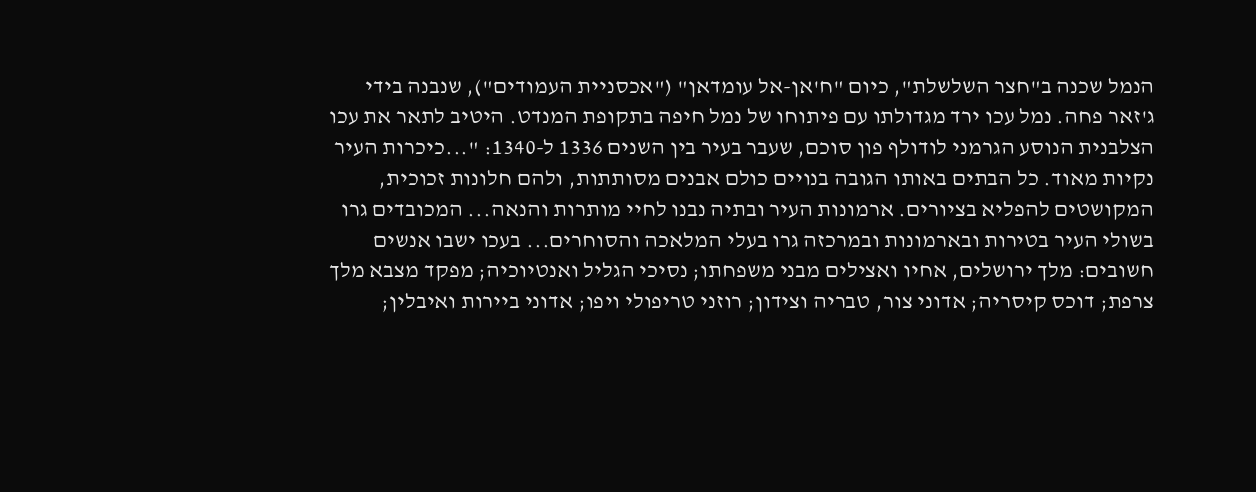הנמל שכנה ב"חצר השלשלת", כיום "ח'אן-אל עומדאן" ("אכסניית העמודים"), שנבנה בידי ג'זאר פחה. נמל עכו ירד מגדולתו עם פיתוחו של נמל חיפה בתקופת המנדט. היטיב לתאר את עכו הצלבנית הנוסע הגרמני לודולף פון סוכם, שעבר בעיר בין השנים 1336 ל-1340: "...כיכרות העיר נקיות מאוד. כל הבתים באותו הגובה בנויים כולם אבנים מסותתות, ולהם חלונות זכוכית, המקושטים להפליא בציורים. ארמונות העיר ובתיה נבנו לחיי מותרות והנאה... המכובדים גרו בשולי העיר בטירות ובארמונות ובמרכזה גרו בעלי המלאכה והסוחרים... בעכו ישבו אנשים חשובים: מלך ירושלים, אחיו ואצילים מבני משפחתו; נסיכי הגליל ואנטיוכיה; מפקד מצבא מלך צרפת; דוכס קיסריה; אדוני צור, טבריה וצידון; רוזני טריפולי ויפו; אדוני ביירות ואיבלין;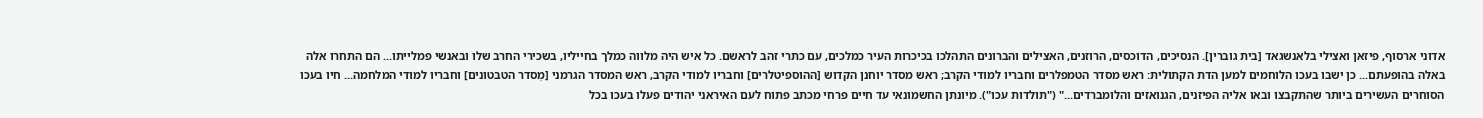אדוני ארסוף, פיזאן ואצילי בלאנשגאד [בית גוברין]. הנסיכים, הדוכסים, הרוזנים, האצילים והברונים התהלכו בכיכרות העיר כמלכים, עם כתרי זהב לראשם. כל איש היה מלווה כמלך בחייליו, בשכירי החרב שלו ובאנשי פמלייתו... הם התחרו אלה באלה בהופעתם... כן ישבו בעכו הלוחמים למען הדת הקתולית: ראש מסדר הטמפלרים וחבריו למודי הקרב; ראש מסדר יוחנן הקדוש [ההוספיטלרים] וחבריו למודי הקרב, ראש המסדר הגרמני [מִסדר הטבטונים] וחבריו למודי המלחמה... חיו בעכו הסוחרים העשירים ביותר שהתקבצו ובאו אליה הפיזנים, הגנואזים והלומברדים..." ("תולדות עכו"). מיונתן החשמונאי עד חיים פרחי מכתב פתוח לעם האיראני יהודים פעלו בעכו בכל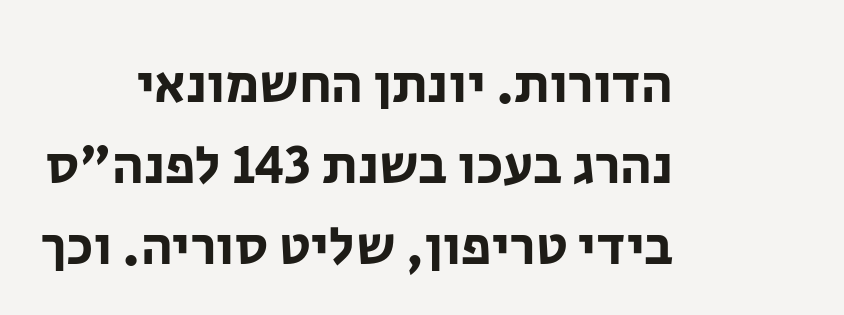הדורות. יונתן החשמונאי נהרג בעכו בשנת 143 לפנה"ס בידי טריפון, שליט סוריה. וכך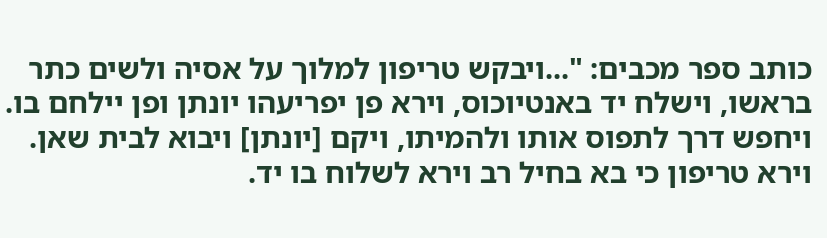כותב ספר מכבים: "...ויבקש טריפון למלוך על אסיה ולשים כתר בראשו, וישלח יד באנטיוכוס, וירא פן יפריעהו יונתן ופן יילחם בו. ויחפש דרך לתפוס אותו ולהמיתו, ויקם [יונתן] ויבוא לבית שאן. וירא טריפון כי בא בחיל רב וירא לשלוח בו יד.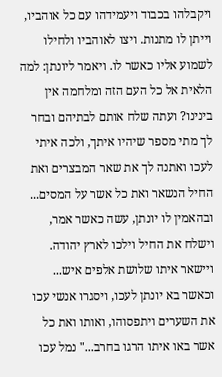ויקבלהו בכבוד ויעמידהו עם כל אוהביו, וייתן לו מתנות. ויצו לאוהביו ולחילו לשמוע אליו כאשר לו. ויאמר ליונתן: למה הלאית אל כל העם הזה ומלחמה אין בינינו? ועתה שלח אותם לבתיהם ובחר לך מתי מספר שיהיו איתך, ולכה איתי לעכו ואתנה לך את שאר המבצרים ואת החיל הנשאר ואת כל אשר על המסים... ובהאמין לו יונתן, עשה כאשר אמר, וישלח את החיל וילכו לארץ יהודה. ויישאר איתו שלושת אלפים איש... וכאשר בא יונתן לעכו, ויסגרו אנשי עכו את השערים ויתפסוהו, ואותו ואת כל אשר באו איתו הרגו בחרב..." נמל עכו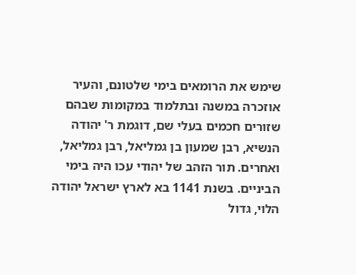שימש את הרומאים בימי שלטונם, והעיר אוזכרה במשנה ובתלמוד במקומות שבהם שזורים חכמים בעלי שם, דוגמת ר' יהודה הנשיא, רבן שמעון בן גמליאל, רבן גמליאל, ואחרים. תור הזהב של יהודי עכו היה בימי הביניים. בשנת 1141 בא לארץ ישראל יהודה הלוי, גדול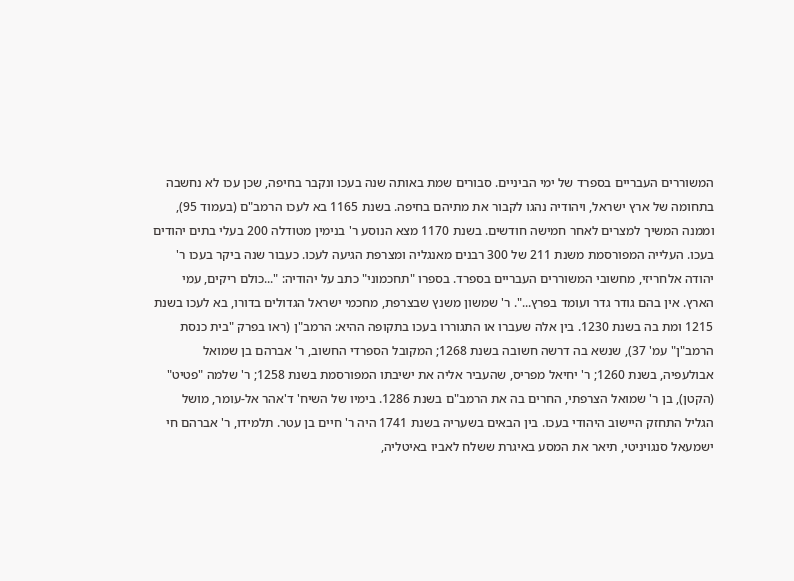המשוררים העבריים בספרד של ימי הביניים. סבורים שמת באותה שנה בעכו ונקבר בחיפה, שכן עכו לא נחשבה בתחומה של ארץ ישראל, ויהודיה נהגו לקבור את מתיהם בחיפה. בשנת 1165 בא לעכו הרמב"ם (בעמוד 95), וממנה המשיך למצרים לאחר חמישה חודשים. בשנת 1170 מצא הנוסע ר' בנימין מטודלה 200 בעלי בתים יהודים בעכו. העלייה המפורסמת משנת 211 של 300 רבנים מאנגליה ומצרפת הגיעה לעכו. כעבור שנה ביקר בעכו ר' יהודה אלחריזי, מחשובי המשוררים העבריים בספרד. בספרו "תחכמוני" כתב על יהודיה: "...כולם ריקים, עמי הארץ. אין בהם גודר גדר ועומד בפרץ...". ר' שמשון משנץ שבצרפת, מחכמי ישראל הגדולים בדורו, בא לעכו בשנת 1215 ומת בה בשנת 1230. בין אלה שעברו או התגוררו בעכו בתקופה ההיא: הרמב"ן (ראו בפרק "בית כנסת הרמב"ן" עמ' 37), שנשא בה דרשה חשובה בשנת 1268; המקובל הספרדי החשוב, ר' אברהם בן שמואל אבולעפיה, בשנת 1260; ר' יחיאל מפריס, שהעביר אליה את ישיבתו המפורסמת בשנת 1258; ר' שלמה "פטיט" (הקטן), בן ר' שמואל הצרפתי, החרים בה את הרמב"ם בשנת 1286. בימיו של השיח' ד'אהר אל-עומר, מושל הגליל התחזק היישוב היהודי בעכו. בין הבאים בשעריה בשנת 1741 היה ר' חיים בן עטר. תלמידו, ר' אברהם חי ישמעאל סנגויניטי, תיאר את המסע באיגרת ששלח לאביו באיטליה,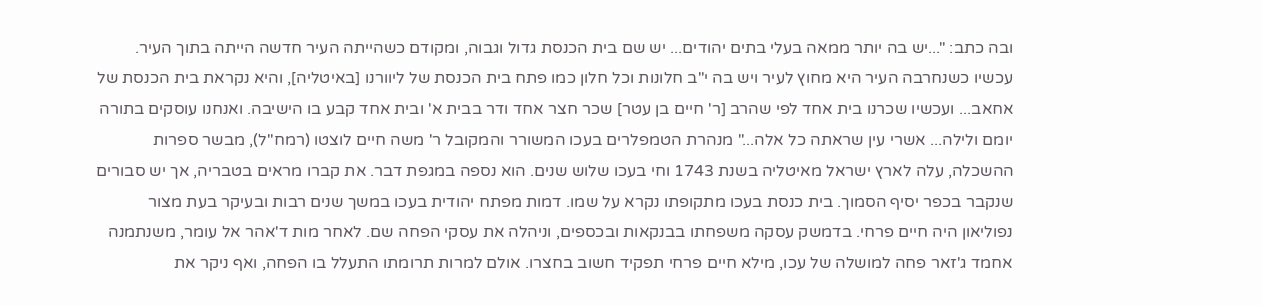ובה כתב: "...יש בה יותר ממאה בעלי בתים יהודים... יש שם בית הכנסת גדול וגבוה, ומקודם כשהייתה העיר חדשה הייתה בתוך העיר. עכשיו כשנחרבה העיר היא מחוץ לעיר ויש בה י"ב חלונות וכל חלון כמו פתח בית הכנסת של ליוורנו [באיטליה], והיא נקראת בית הכנסת של אחאב... ועכשיו שכרנו בית אחד לפי שהרב [ר' חיים בן עטר] שכר חצר אחד ודר בבית א' ובית אחד קבע בו הישיבה. ואנחנו עוסקים בתורה יומם ולילה... אשרי עין שראתה כל אלה..." מנהרת הטמפלרים בעכו המשורר והמקובל ר' משה חיים לוצטו (רמח"ל), מבשר ספרות ההשכלה, עלה לארץ ישראל מאיטליה בשנת 1743 וחי בעכו שלוש שנים. הוא נספה במגפת דבר. את קברו מראים בטבריה, אך יש סבורים שנקבר בכפר יסיף הסמוך. בית כנסת בעכו מתקופתו נקרא על שמו. דמות מפתח יהודית בעכו במשך שנים רבות ובעיקר בעת מצור נפוליאון היה חיים פרחי. בדמשק עסקה משפחתו בבנקאות ובכספים, וניהלה את עסקי הפחה שם. לאחר מות ד'אהר אל עומר, משנתמנה אחמד ג'זאר פחה למושלה של עכו, מילא חיים פרחי תפקיד חשוב בחצרו. אולם למרות תרומתו התעלל בו הפחה, ואף ניקר את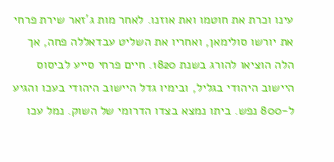עינו וכרת את חוטמו ואת אוזנו. לאחר מות ג'זאר שירת פרחי את יורשו סולימאן, ואחריו את השליט עבדאללה פחה, אך הלה הוציאו להורג בשנת 1820. חיים פרחי סייע לביסוס היישוב היהודי בגליל, ובימיו גדל היישוב היהודי בעכו והגיע ל-800 נפש. ביתו נמצא בצדו הדרומי של השוק. נמל עכו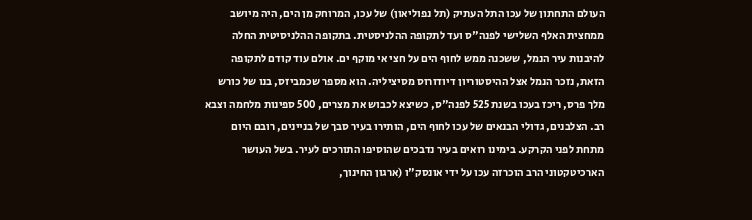העולם התחתון של עכו התל העתיק (תל נפוליאון) של עכו, המרוחק מן הים, היה מיושב ממחצית האלף השלישי לפנה"ס ועד לתקופה ההלניסטית. בתקופה ההלניסיטית החלה להיבנות עיר הנמל, ששכנה ממש לחוף הים על חצי אי מוקף ים. אולם עוד קודם לתקופה הזאת, נזכר הנמל אצל ההיסטוריון דיודורוס מסיציליה. הוא מספר שכמביזס, בנו של כורש מלך פרס, ריכז בעכו בשנת 525 לפנה"ס, כשיצא לכבוש את מצרים, 500 ספינות מלחמה וצבא רב. הצלבנים, גדולי הבנאים של עכו לחוף הים, הותירו בעיר סבך של בניינים, רובם היום מתחת לפני הקרקע. בימינו רואים בעיר נדבכים שהוסיפו התורכים לעיר. בשל העושר הארכיטקטוני הרב הוכרזה עכו על ידי אונסק"ו (ארגון החינוך,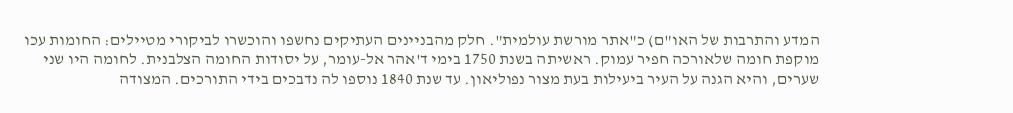המדע והתרבות של האו"ם) כ"אתר מורשת עולמית". חלק מהבניינים העתיקים נחשפו והוכשרו לביקורי מטיילים: החומות עכו מוקפת חומה שלאורכה חפיר עמוק. ראשיתה בשנת 1750 בימי ד'אהר אל-עומר, על יסודות החומה הצלבנית. לחומה היו שני שערים, והיא הגנה על העיר ביעילות בעת מצור נפוליאון. עד שנת 1840 נוספו לה נדבכים בידי התורכים. המצודה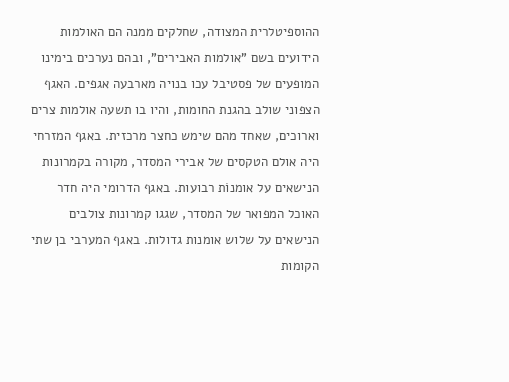ההוספיטלרית המצודה, שחלקים ממנה הם האולמות הידועים בשם "אולמות האבירים", ובהם נערכים בימינו המופעים של פסטיבל עכו בנויה מארבעה אגפים. האגף הצפוני שולב בהגנת החומות, והיו בו תשעה אולמות צרים וארוכים, שאחד מהם שימש כחצר מרכזית. באגף המזרחי היה אולם הטקסים של אבירי המסדר, מקורה בקמרונות הנישאים על אומנוֹת רבועות. באגף הדרומי היה חדר האוכל המפואר של המסדר, שגגו קמרונות צולבים הנישאים על שלוש אומנות גדולות. באגף המערבי בן שתי הקומות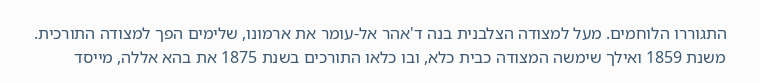התגוררו הלוחמים. מעל למצודה הצלבנית בנה ד'אהר אל-עומר את ארמונו, שלימים הפך למצודה התורכית. משנת 1859 ואילך שימשה המצודה כבית כלא, ובו כלאו התורכים בשנת 1875 את בהא אללה, מייסד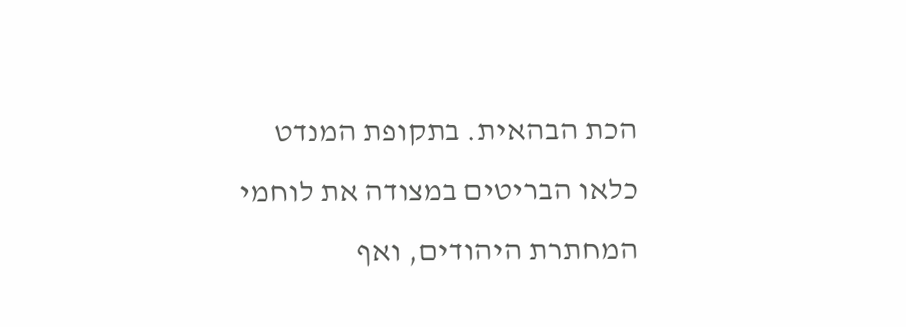הכת הבהאית. בתקופת המנדט כלאו הבריטים במצודה את לוחמי המחתרת היהודים, ואף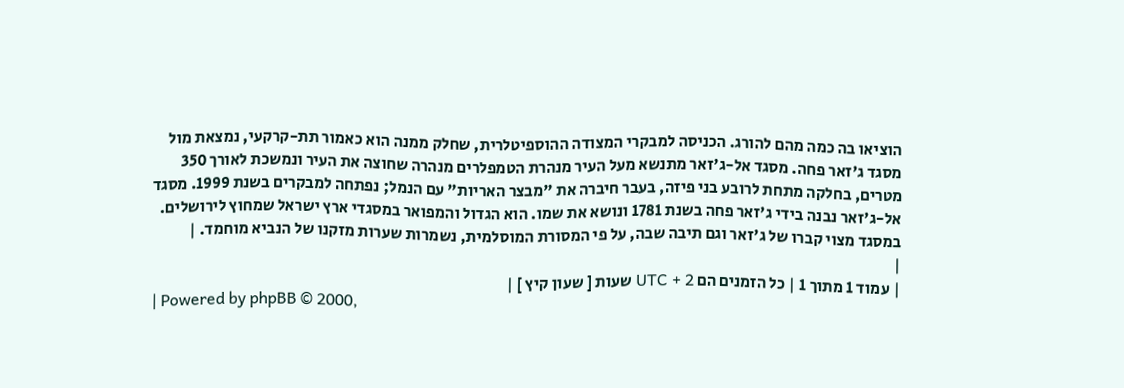הוציאו בה כמה מהם להורג. הכניסה למבקרי המצודה ההוספיטלרית, שחלק ממנה הוא כאמור תת-קרקעי, נמצאת מול מסגד ג'זאר פחה. מסגד אל-ג'זאר מתנשא מעל העיר מנהרת הטמפלרים מנהרה שחוצה את העיר ונמשכת לאורך 350 מטרים, בחלקה מתחת לרובע בני פיזה, בעבר חיברה את "מבצר האריות" עם הנמל; נפתחה למבקרים בשנת 1999. מסגד אל-ג'זאר נבנה בידי ג'זאר פחה בשנת 1781 ונושא את שמו. הוא הגדול והמפואר במסגדי ארץ ישראל שמחוץ לירושלים. במסגד מצוי קברו של ג'זאר וגם תיבה שבה, על פי המסורת המוסלמית, נשמרות שערות מזקנו של הנביא מוחמד. |
|
| עמוד 1 מתוך 1 | כל הזמנים הם UTC + 2 שעות [ שעון קיץ ] |
| Powered by phpBB © 2000,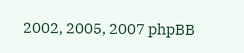2002, 2005, 2007 phpBB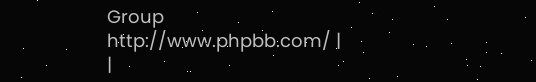Group http://www.phpbb.com/ |
|